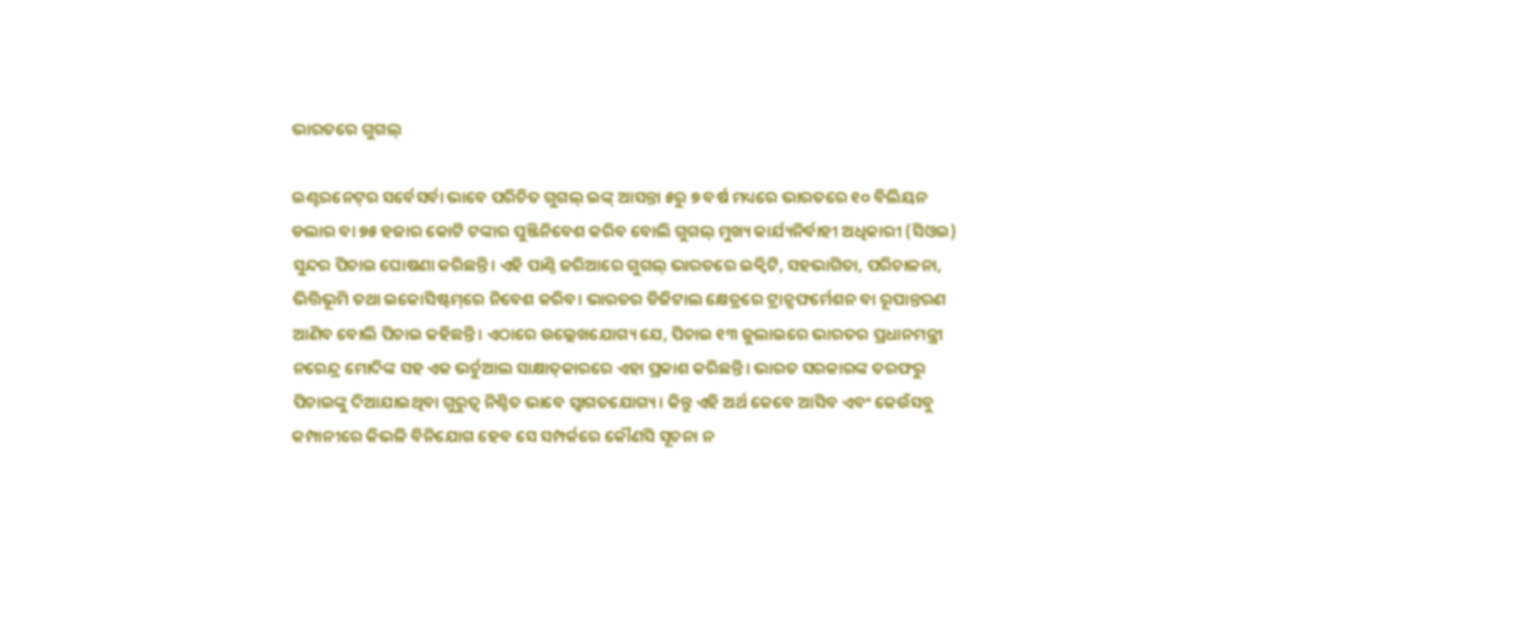ଭାରତରେ ଗୁଗଲ୍‌

ଇଣ୍ଟରନେଟ୍‌ର ସର୍ବେସର୍ବା ଭାବେ ପରିଚିତ ଗୁଗଲ୍‌ ଇଙ୍କ୍‌ ଆସନ୍ତା ୫ରୁ ୭ ବର୍ଷ ମଧ୍ୟରେ ଭାରତରେ ୧୦ ବିଲିୟନ ଡଲାର ବା ୭୫ ହଜାର କୋଟି ଟଙ୍କାର ପୁଞ୍ଜିନିବେଶ କରିବ ବୋଲି ଗୁଗଲ୍‌ ମୁଖ୍ୟ କାର୍ଯ୍ୟନିର୍ବାହୀ ଅଧିକାରୀ (ସିଓଇ) ସୁନ୍ଦର ପିଚାଇ ଘୋଷଣା କରିଛନ୍ତି। ଏହି ପାଣ୍ଠି ଜରିଆରେ ଗୁଗଲ୍‌ ଭାରତରେ ଇକ୍ୱିଟି, ସହଭାଗିତା, ପରିଚାଳନା, ଭିତ୍ତିଭୂମି ତଥା ଇକୋସିଷ୍ଟମ୍‌ରେ ନିବେଶ କରିବ। ଭାରତର ଡିଜିଟାଲ କ୍ଷେତ୍ରରେ ଟ୍ରାନ୍ସଫର୍ମେଶନ ବା ରୂପାନ୍ତରଣ ଆଣିବ ବୋଲି ପିଚାଇ କହିଛନ୍ତି। ଏଠାରେ ଉଲ୍ଲେଖଯୋଗ୍ୟ ଯେ, ପିଚାଇ ୧୩ ଜୁଲାଇରେ ଭାରତର ପ୍ରଧାନମନ୍ତ୍ରୀ ନରେନ୍ଦ୍ର ମୋଦିଙ୍କ ସହ ଏକ ଭର୍ଚୁଆଲ ସାକ୍ଷାତ୍‌କାରରେ ଏହା ପ୍ରକାଶ କରିଛନ୍ତି। ଭାରତ ସରକାରଙ୍କ ତରଫରୁ ପିଚାଇଙ୍କୁ ଦିଆଯାଇଥିବା ଗୁରୁତ୍ୱ ନିଶ୍ଚିତ ଭାବେ ସ୍ବାଗତଯୋଗ୍ୟ। କିନ୍ତୁ ଏହି ଅର୍ଥ କେବେ ଆସିବ ଏବଂ କେଉଁସବୁ କମ୍ପାନୀରେ କିଭଳି ବିନିଯୋଗ ହେବ ସେ ସମ୍ପର୍କରେ କୌଣସି ସୂଚନା ନ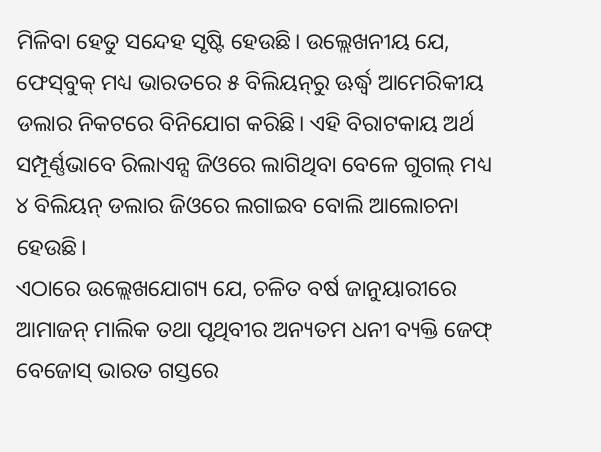ମିଳିବା ହେତୁ ସନ୍ଦେହ ସୃଷ୍ଟି ହେଉଛି। ଉଲ୍ଲେଖନୀୟ ଯେ, ଫେସ୍‌ବୁକ୍‌ ମଧ୍ୟ ଭାରତରେ ୫ ବିଲିୟନ୍‌ରୁ ଊର୍ଦ୍ଧ୍ୱ ଆମେରିକୀୟ ଡଲାର ନିକଟରେ ବିନିଯୋଗ କରିଛି। ଏହି ବିରାଟକାୟ ଅର୍ଥ ସମ୍ପୂର୍ଣ୍ଣଭାବେ ରିଲାଏନ୍ସ ଜିଓରେ ଲାଗିଥିବା ବେଳେ ଗୁଗଲ୍‌ ମଧ୍ୟ ୪ ବିଲିୟନ୍‌ ଡଲାର ଜିଓରେ ଲଗାଇବ ବୋଲି ଆଲୋଚନା ହେଉଛି।
ଏଠାରେ ଉଲ୍ଲେଖଯୋଗ୍ୟ ଯେ, ଚଳିତ ବର୍ଷ ଜାନୁୟାରୀରେ ଆମାଜନ୍‌ ମାଲିକ ତଥା ପୃଥିବୀର ଅନ୍ୟତମ ଧନୀ ବ୍ୟକ୍ତି ଜେଫ୍‌ ବେଜୋସ୍‌ ଭାରତ ଗସ୍ତରେ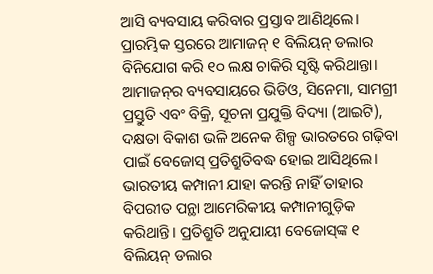ଆସି ବ୍ୟବସାୟ କରିବାର ପ୍ରସ୍ତାବ ଆଣିଥିଲେ। ପ୍ରାରମ୍ଭିକ ସ୍ତରରେ ଆମାଜନ୍‌ ୧ ବିଲିୟନ୍‌ ଡଲାର ବିନିଯୋଗ କରି ୧୦ ଲକ୍ଷ ଚାକିରି ସୃଷ୍ଟି କରିଥାନ୍ତା। ଆମାଜନ୍‌ର ବ୍ୟବସାୟରେ ଭିଡିଓ, ସିନେମା, ସାମଗ୍ରୀ ପ୍ରସ୍ତୁତି ଏବଂ ବିକ୍ରି, ସୂଚନା ପ୍ରଯୁକ୍ତି ବିଦ୍ୟା (ଆଇଟି), ଦକ୍ଷତା ବିକାଶ ଭଳି ଅନେକ ଶିଳ୍ପ ଭାରତରେ ଗଢ଼ିବା ପାଇଁ ବେଜୋସ୍‌ ପ୍ରତିଶ୍ରୁତିବଦ୍ଧ ହୋଇ ଆସିଥିଲେ। ଭାରତୀୟ କମ୍ପାନୀ ଯାହା କରନ୍ତି ନାହିଁ ତାହାର ବିପରୀତ ପନ୍ଥା ଆମେରିକୀୟ କମ୍ପାନୀଗୁଡ଼ିକ କରିଥାନ୍ତି। ପ୍ରତିଶ୍ରୁତି ଅନୁଯାୟୀ ବେଜୋସ୍‌ଙ୍କ ୧ ବିଲିୟନ୍‌ ଡଲାର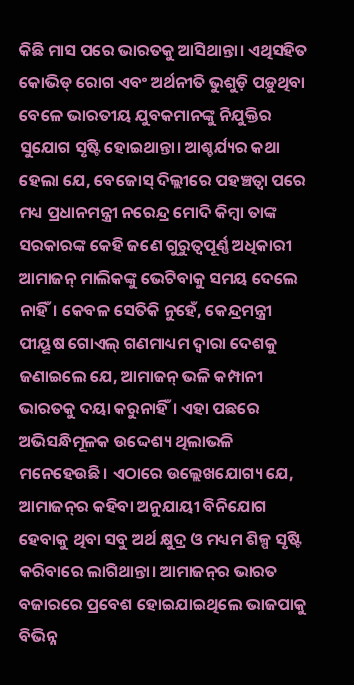କିଛି ମାସ ପରେ ଭାରତକୁ ଆସିଥାନ୍ତା। ଏଥିସହିତ କୋଭିଡ୍‌ ରୋଗ ଏବଂ ଅର୍ଥନୀତି ଭୁଶୁଡ଼ି ପଡ଼ୁଥିବା ବେଳେ ଭାରତୀୟ ଯୁବକମାନଙ୍କୁ ନିଯୁକ୍ତିର ସୁଯୋଗ ସୃଷ୍ଟି ହୋଇଥାନ୍ତା। ଆଶ୍ଚର୍ଯ୍ୟର କଥା ହେଲା ଯେ, ବେଜୋସ୍‌ ଦିଲ୍ଲୀରେ ପହଞ୍ଚତ୍ବା ପରେ ମଧ୍ୟ ପ୍ରଧାନମନ୍ତ୍ରୀ ନରେନ୍ଦ୍ର ମୋଦି କିମ୍ବା ତାଙ୍କ ସରକାରଙ୍କ କେହି ଜଣେ ଗୁରୁତ୍ୱପୂର୍ଣ୍ଣ ଅଧିକାରୀ ଆମାଜନ୍‌ ମାଲିକଙ୍କୁ ଭେଟିବାକୁ ସମୟ ଦେଲେ ନାହିଁ। କେବଳ ସେତିକି ନୁହେଁ, କେନ୍ଦ୍ରମନ୍ତ୍ରୀ ପୀୟୂଷ ଗୋଏଲ୍‌ ଗଣମାଧ୍ୟମ ଦ୍ୱାରା ଦେଶକୁ ଜଣାଇଲେ ଯେ, ଆମାଜନ୍‌ ଭଳି କମ୍ପାନୀ ଭାରତକୁ ଦୟା କରୁନାହିଁ। ଏହା ପଛରେ ଅଭିସନ୍ଧିମୂଳକ ଉଦ୍ଦେଶ୍ୟ ଥିଲାଭଳି ମନେହେଉଛି। ଏଠାରେ ଉଲ୍ଲେଖଯୋଗ୍ୟ ଯେ, ଆମାଜନ୍‌ର କହିବା ଅନୁଯାୟୀ ବିନିଯୋଗ ହେବାକୁ ଥିବା ସବୁ ଅର୍ଥ କ୍ଷୁଦ୍ର ଓ ମଧ୍ୟମ ଶିଳ୍ପ ସୃଷ୍ଟି କରିବାରେ ଲାଗିଥାନ୍ତା। ଆମାଜନ୍‌ର ଭାରତ ବଜାରରେ ପ୍ରବେଶ ହୋଇଯାଇଥିଲେ ଭାଜପାକୁ ବିଭିନ୍ନ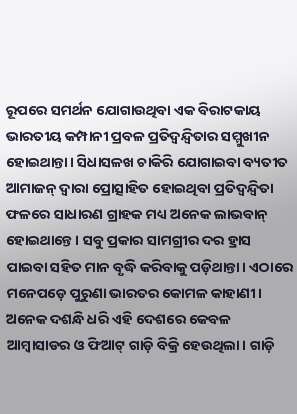ରୂପରେ ସମର୍ଥନ ଯୋଗାଉଥିବା ଏକ ବିରାଟକାୟ ଭାରତୀୟ କମ୍ପାନୀ ପ୍ରବଳ ପ୍ରତିଦ୍ୱନ୍ଦ୍ୱିତାର ସମ୍ମୁଖୀନ ହୋଇଥାନ୍ତା। ସିଧାସଳଖ ଚାକିରି ଯୋଗାଇବା ବ୍ୟତୀତ ଆମାଜନ୍‌ ଦ୍ୱାରା ପ୍ରୋତ୍ସାହିତ ହୋଇଥିବା ପ୍ରତିଦ୍ୱନ୍ଦ୍ୱିତା ଫଳରେ ସାଧାରଣ ଗ୍ରାହକ ମଧ୍ୟ ଅନେକ ଲାଭବାନ୍‌ ହୋଇଥାନ୍ତେ। ସବୁ ପ୍ରକାର ସାମଗ୍ରୀର ଦର ହ୍ରାସ ପାଇବା ସହିତ ମାନ ବୃଦ୍ଧି କରିବାକୁ ପଡ଼ିଥାନ୍ତା। ଏଠାରେ ମନେପଡ଼େ ପୁରୁଣା ଭାରତର କୋମଳ କାହାଣୀ। ଅନେକ ଦଶନ୍ଧି ଧରି ଏହି ଦେଶରେ କେବଳ ଆମ୍ବାସାଡର ଓ ଫିଆଟ୍‌ ଗାଡ଼ି ବିକ୍ରି ହେଉଥିଲା। ଗାଡ଼ି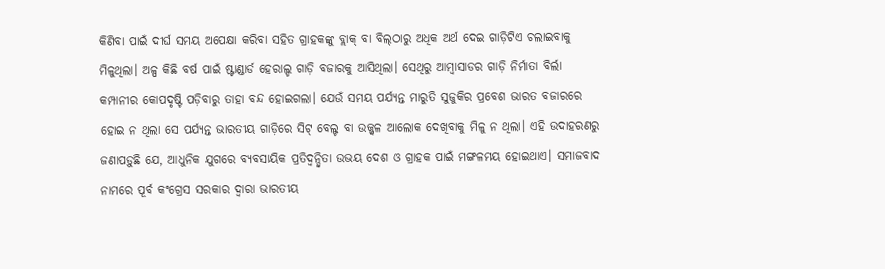କିଣିବା ପାଇଁ ଦୀର୍ଘ ସମୟ ଅପେକ୍ଷା କରିବା ସହିତ ଗ୍ରାହକଙ୍କୁ ବ୍ଲାକ୍‌ ବା ବିଲ୍‌ଠାରୁ ଅଧିକ ଅର୍ଥ ଦେଇ ଗାଡ଼ିଟିଏ ଚଲାଇବାକୁ ମିଳୁଥିଲା। ଅଳ୍ପ କିଛି ବର୍ଷ ପାଇଁ ଷ୍ଟାଣ୍ଡାର୍ଡ ହେରାଲ୍ଡ ଗାଡ଼ି ବଜାରକୁ ଆସିଥିଲା। ସେଥିରୁ ଆମ୍ବାସାଡର ଗାଡ଼ି ନିର୍ମାତା ବିର୍ଲା କମ୍ପାନୀର କୋପଦୃଷ୍ଟି ପଡ଼ିବାରୁ ତାହା ବନ୍ଦ ହୋଇଗଲା। ଯେଉଁ ସମୟ ପର୍ଯ୍ୟନ୍ତ ମାରୁତି ସୁଜୁକିର ପ୍ରବେଶ ଭାରତ ବଜାରରେ ହୋଇ ନ ଥିଲା ସେ ପର୍ଯ୍ୟନ୍ତ ଭାରତୀୟ ଗାଡ଼ିରେ ସିଟ୍‌ ବେଲ୍ଟ ବା ଉଜ୍ଜ୍ୱଳ ଆଲୋକ ଦେଖିବାକୁ ମିଳୁ ନ ଥିଲା। ଏହି ଉଦାହରଣରୁ ଜଣାପଡ଼ୁଛି ଯେ, ଆଧୁନିକ ଯୁଗରେ ବ୍ୟବସାୟିକ ପ୍ରତିଦ୍ୱନ୍ଦ୍ୱିତା ଉଭୟ ଦେଶ ଓ ଗ୍ରାହକ ପାଇଁ ମଙ୍ଗଳମୟ ହୋଇଥାଏ। ସମାଜବାଦ ନାମରେ ପୂର୍ବ କଂଗ୍ରେସ ସରକାର ଦ୍ୱାରା ଭାରତୀୟ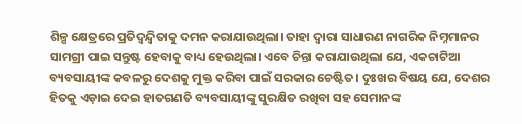ଶିଳ୍ପ କ୍ଷେତ୍ରରେ ପ୍ରତିଦ୍ୱନ୍ଦ୍ୱିତାକୁ ଦମନ କରାଯାଉଥିଲା। ତାହା ଦ୍ୱାରା ସାଧାରଣ ନାଗରିକ ନିମ୍ନମାନର ସାମଗ୍ରୀ ପାଇ ସନ୍ତୁଷ୍ଟ ହେବାକୁ ବାଧ୍ୟ ହେଉଥିଲା। ଏବେ ଚିନ୍ତା କରାଯାଉଥିଲା ଯେ, ଏକଚାଟିଆ ବ୍ୟବସାୟୀଙ୍କ କବଳରୁ ଦେଶକୁ ମୁକ୍ତ କରିବା ପାଇଁ ସରକାର ଚେଷ୍ଟିତ। ଦୁଃଖର ବିଷୟ ଯେ, ଦେଶର ହିତକୁ ଏଡ଼ାଇ ଦେଇ ହାତଗଣତି ବ୍ୟବସାୟୀଙ୍କୁ ସୁରକ୍ଷିତ ରଖିବା ସହ ସେମାନଙ୍କ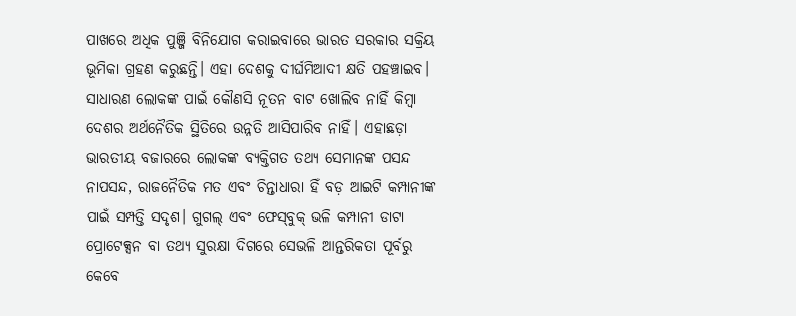ପାଖରେ ଅଧିକ ପୁଞ୍ଜି ବିନିଯୋଗ କରାଇବାରେ ଭାରତ ସରକାର ସକ୍ରିୟ ଭୂମିକା ଗ୍ରହଣ କରୁଛନ୍ତି। ଏହା ଦେଶକୁ ଦୀର୍ଘମିଆଦୀ କ୍ଷତି ପହଞ୍ଚାଇବ। ସାଧାରଣ ଲୋକଙ୍କ ପାଇଁ କୌଣସି ନୂତନ ବାଟ ଖୋଲିବ ନାହିଁ କିମ୍ବା ଦେଶର ଅର୍ଥନୈତିକ ସ୍ଥିତିରେ ଉନ୍ନତି ଆସିପାରିବ ନାହିଁ। ଏହାଛଡ଼ା ଭାରତୀୟ ବଜାରରେ ଲୋକଙ୍କ ବ୍ୟକ୍ତିଗତ ତଥ୍ୟ ସେମାନଙ୍କ ପସନ୍ଦ ନାପସନ୍ଦ, ରାଜନୈତିକ ମତ ଏବଂ ଚିନ୍ତାଧାରା ହିଁ ବଡ଼ ଆଇଟି କମ୍ପାନୀଙ୍କ ପାଇଁ ସମ୍ପତ୍ତି ସଦୃଶ। ଗୁଗଲ୍‌ ଏବଂ ଫେସ୍‌ବୁକ୍‌ ଭଳି କମ୍ପାନୀ ଡାଟା ପ୍ରୋଟେକ୍ସନ ବା ତଥ୍ୟ ସୁରକ୍ଷା ଦିଗରେ ସେଭଳି ଆନ୍ତରିକତା ପୂର୍ବରୁ କେବେ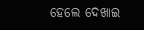ହେଲେ ଦେଖାଇ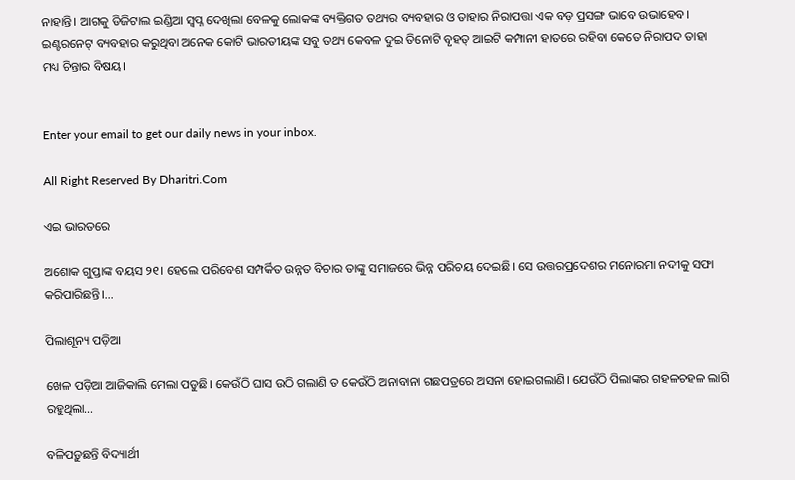ନାହାନ୍ତି। ଆଗକୁ ଡିଜିଟାଲ ଇଣ୍ଡିଆ ସ୍ବପ୍ନ ଦେଖିଲା ବେଳକୁ ଲୋକଙ୍କ ବ୍ୟକ୍ତିଗତ ତଥ୍ୟର ବ୍ୟବହାର ଓ ତାହାର ନିରାପତ୍ତା ଏକ ବଡ଼ ପ୍ରସଙ୍ଗ ଭାବେ ଉଭାହେବ। ଇଣ୍ଟରନେଟ୍‌ ବ୍ୟବହାର କରୁଥିବା ଅନେକ କୋଟି ଭାରତୀୟଙ୍କ ସବୁ ତଥ୍ୟ କେବଳ ଦୁଇ ତିନୋଟି ବୃହତ୍‌ ଆଇଟି କମ୍ପାନୀ ହାତରେ ରହିବା କେତେ ନିରାପଦ ତାହା ମଧ୍ୟ ଚିନ୍ତାର ବିଷୟ।


Enter your email to get our daily news in your inbox.

All Right Reserved By Dharitri.Com

ଏଇ ଭାରତରେ

ଅଶୋକ ଗୁପ୍ତାଙ୍କ ବୟସ ୨୧। ହେଲେ ପରିବେଶ ସମ୍ପର୍କିତ ଉନ୍ନତ ବିଚାର ତାଙ୍କୁ ସମାଜରେ ଭିନ୍ନ ପରିଚୟ ଦେଇଛି। ସେ ଉତ୍ତରପ୍ରଦେଶର ମନୋରମା ନଦୀକୁ ସଫା କରିପାରିଛନ୍ତି।…

ପିଲାଶୂନ୍ୟ ପଡ଼ିଆ

ଖେଳ ପଡ଼ିଆ ଆଜିକାଲି ମେଲା ପଡୁଛି। କେଉଁଠି ଘାସ ଉଠି ଗଲାଣି ତ କେଉଁଠି ଅନାବାନା ଗଛପତ୍ରରେ ଅସନା ହୋଇଗଲାଣି। ଯେଉଁଠି ପିଲାଙ୍କର ଗହଳଚହଳ ଲାଗି ରହୁଥିଲା…

ବଳିପଡ଼ୁଛନ୍ତି ବିଦ୍ୟାର୍ଥୀ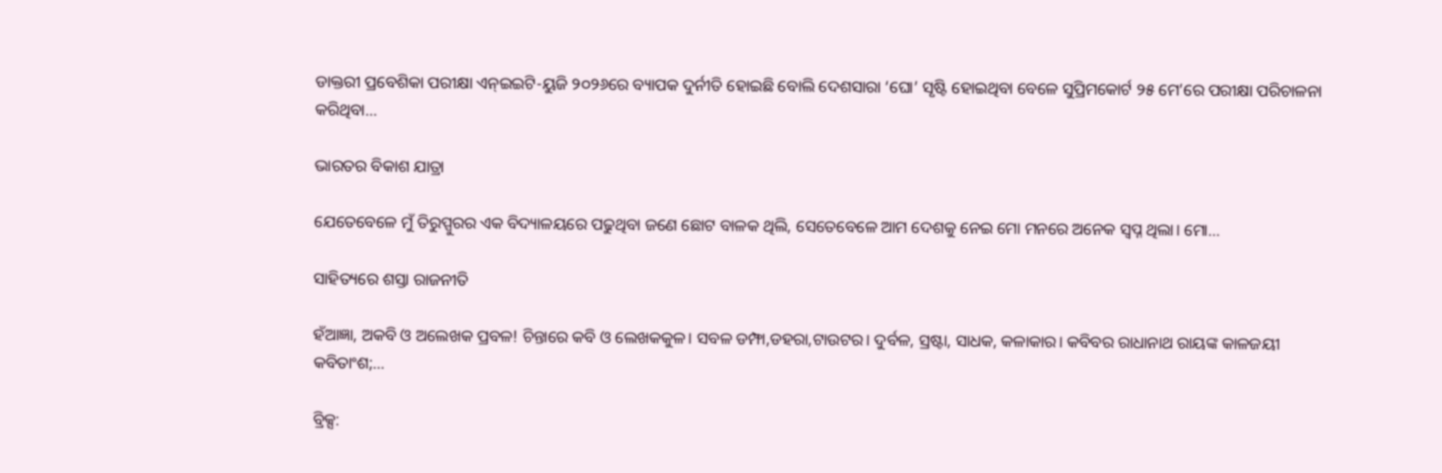ଡାକ୍ତରୀ ପ୍ରବେଶିକା ପରୀକ୍ଷା ଏନ୍‌ଇଇଟି-ୟୁଜି ୨୦୨୬ରେ ବ୍ୟାପକ ଦୁର୍ନୀତି ହୋଇଛି ବୋଲି ଦେଶସାରା ‘ଘୋ’ ସୃଷ୍ଟି ହୋଇଥିବା ବେଳେ ସୁପ୍ରିମକୋର୍ଟ ୨୫ ମେ’ରେ ପରୀକ୍ଷା ପରିଚାଳନା କରିଥିବା…

ଭାରତର ବିକାଶ ଯାତ୍ରା

ଯେତେବେଳେ ମୁଁ ତିରୁପ୍ପୁରର ଏକ ବିଦ୍ୟାଳୟରେ ପଢୁଥିବା ଜଣେ ଛୋଟ ବାଳକ ଥିଲି, ସେତେବେଳେ ଆମ ଦେଶକୁ ନେଇ ମୋ ମନରେ ଅନେକ ସ୍ବପ୍ନ ଥିଲା। ମୋ…

ସାହିତ୍ୟରେ ଶସ୍ତା ରାଜନୀତି

ହଁଆଜ୍ଞା, ଅକବି ଓ ଅଲେଖକ ପ୍ରବଳ! ଚିନ୍ତାରେ କବି ଓ ଲେଖକକୁଳ। ସବଳ ଡମ୍ଫା,ଡହରା,ଟାଉଟର। ଦୁର୍ବଳ, ସ୍ରଷ୍ଟା, ସାଧକ, କଳାକାର। କବିବର ରାଧାନାଥ ରାୟଙ୍କ କାଳଜୟୀ କବିତାଂଶ;…

ବ୍ରିକ୍ସ: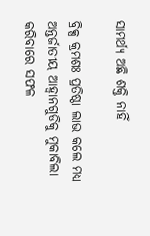ସାମର୍ଥ୍ୟ ଅଛି ଶକ୍ତି ନାହିଁ

ବ୍ରିକ୍ସ କ୍ରମଶଃ ପ୍ରତିଷ୍ଠା ଲାଭ କଲେ ମଧ୍ୟ ଅନ୍ତର୍ଜାତୀୟ ଆହ୍ବାନଗୁଡିକୁ ମୁକାବିଲା କରିବାରେ ସଫଳ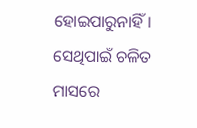ହୋଇପାରୁନାହିଁ। ସେଥିପାଇଁ ଚଳିତ ମାସରେ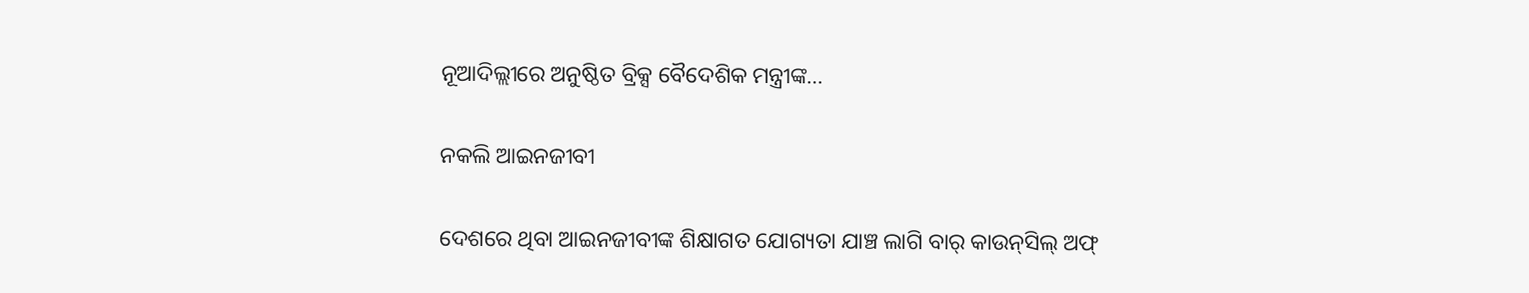ନୂଆଦିଲ୍ଲୀରେ ଅନୁଷ୍ଠିତ ବ୍ରିକ୍ସ ବୈଦେଶିକ ମନ୍ତ୍ରୀଙ୍କ…

ନକଲି ଆଇନଜୀବୀ

ଦେଶରେ ଥିବା ଆଇନଜୀବୀଙ୍କ ଶିକ୍ଷାଗତ ଯୋଗ୍ୟତା ଯାଞ୍ଚ ଲାଗି ବାର୍‌ କାଉନ୍‌ସିଲ୍‌ ଅଫ୍‌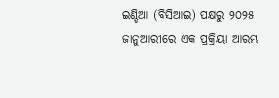ଇଣ୍ଡିଆ (ବିସିଆଇ) ପକ୍ଷରୁ ୨୦୨୫ ଜାନୁଆରୀରେ ଏକ ପ୍ରକ୍ରିୟା ଆରମ୍ଭ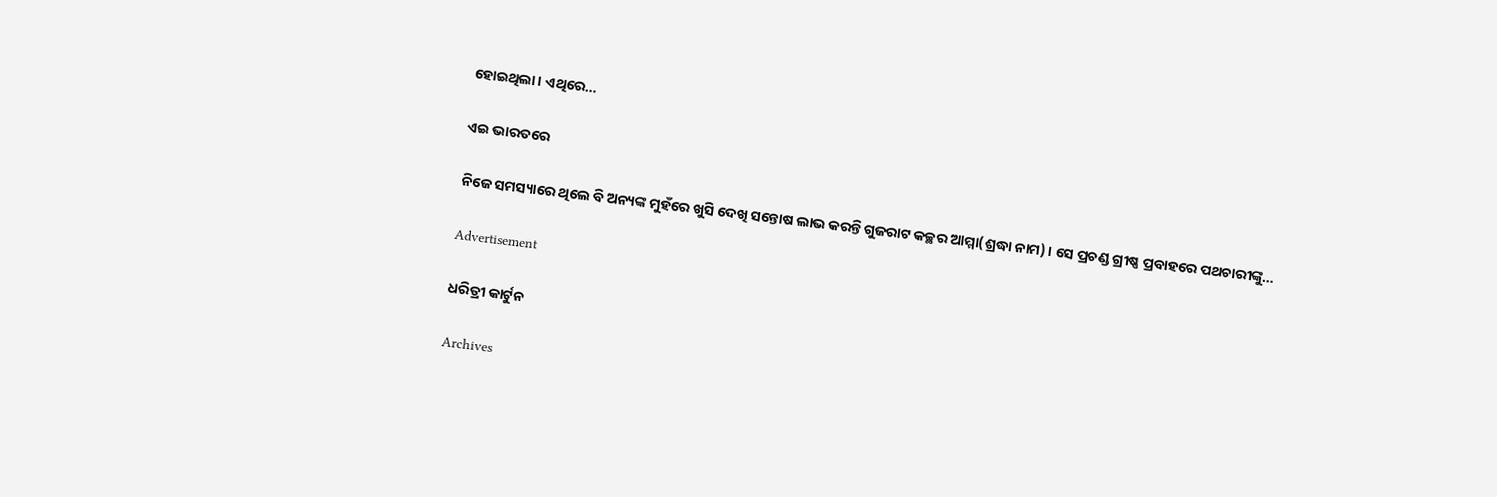ହୋଇଥିଲା। ଏଥିରେ…

ଏଇ ଭାରତରେ

ନିଜେ ସମସ୍ୟାରେ ଥିଲେ ବି ଅନ୍ୟଙ୍କ ମୁହଁରେ ଖୁସି ଦେଖି ସନ୍ତୋଷ ଲାଭ କରନ୍ତି ଗୁଜରାଟ କଚ୍ଛର ଆମ୍ମା(ଶ୍ରଦ୍ଧା ନାମ)। ସେ ପ୍ରଚଣ୍ଡ ଗ୍ରୀଷ୍ଣ ପ୍ରବାହରେ ପଥଚାରୀଙ୍କୁ…

Advertisement

ଧରିତ୍ରୀ କାର୍ଟୁନ

Archives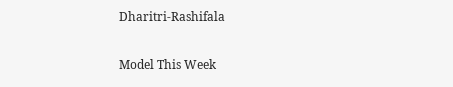Dharitri-Rashifala

Model This Week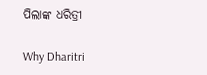ପିଲାଙ୍କ ଧରିତ୍ରୀ

Why Dharitri